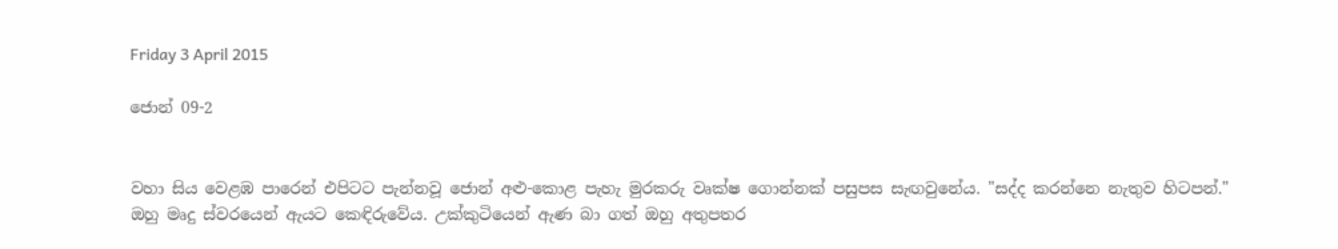Friday 3 April 2015

ජොන් 09-2


වහා සිය‍ වෙළඹ පාරෙන් එපිටට පැන්නවූ ජොන් අළු-කොළ පැහැ මුරකරු වෘක්ෂ ගොන්නක් පසුපස සැඟවුනේය. "සද්ද කරන්නෙ නැතුව හිටපන්." ඔහු මෘදු ස්වරයෙන් ඇයට කෙඳිරුවේය. උක්කුටියෙන් ඇණ බා ගත් ඔහු අතුපතර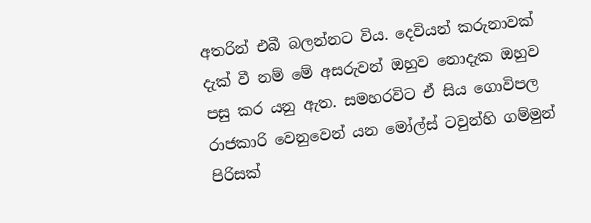අතරින් එබී බලන්නට විය. දෙවියන් කරුනාවක් දැක් වී නම් මේ අසරුවන් ඔහුව නොදැක ඔහුව පසු කර යනු ඇත. සමහරවිට ඒ සිය ගොවිපල රාජකාරි වෙනුවෙන් යන මෝල්ස් ටවුන්හි ගම්මුන් පිරිසක්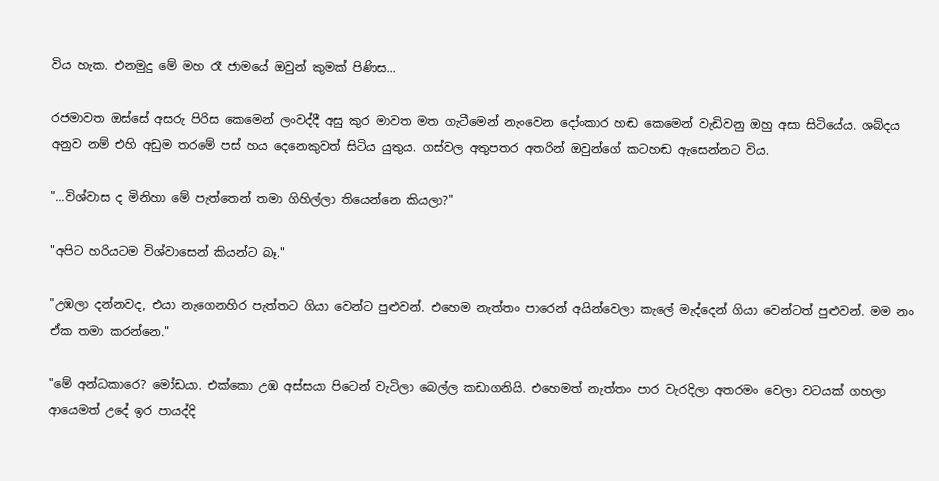විය හැක. එනමුදු මේ මහ රෑ ජාම‍යේ ඔවුන් කුමක් පිණිස...

රජමාවත ඔස්සේ අසරු පිරිස කෙමෙන් ලංවද්දී අසු කුර මාවත මත ගැටීමෙන් නැංවෙන දෝංකාර හඬ කෙමෙන් වැඩිවනු ඔහු අසා සිටියේය. ශබ්දය අනුව නම් එහි අඩුම තරමේ පස් හය දෙනෙකුවත් සිටිය යුතුය. ගස්වල අතුපතර අතරින් ඔවුන්ගේ කටහඬ ඇසෙන්නට විය.

"...විශ්වාස ද මිනිහා මේ පැත්තෙන් තමා ගිහිල්ලා තියෙන්නෙ කියලා?"

"අපිට හරියටම විශ්වාසෙන් කියන්ට බෑ."

"උඹලා දන්නවද, එයා නැගෙනහිර පැත්තට ගියා වෙන්ට පුළුවන්. එහෙම නැත්තං පාරෙන් අයින්වෙලා කැලේ මැද්දෙන් ගියා වෙන්ටත් පුළුවන්. මම නං ඒක තමා කරන්නෙ."

"මේ අන්ධකාරෙ? මෝඩයා. එක්කො උඹ අස්සයා පිටෙන් වැටිලා බෙල්ල කඩාගනියි. එහෙමත් නැත්තං පාර වැරදිලා අතරමං වෙලා වටයක් ගහලා ආයෙමත් උදේ ඉර පායද්දි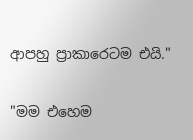ආපහු ප්‍රාකාරෙටම එයි."

"මම එහෙම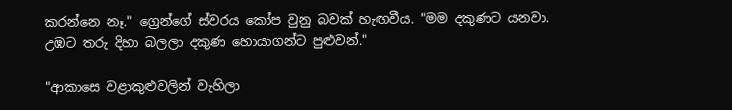කරන්නෙ නෑ." ග්‍රෙන්ගේ ස්වරය කෝප වුනු බවක් හැඟවීය. "මම දකුණට යනවා. උඹට තරු දිහා බලලා දකුණ හොයාගන්ට පුළුවන්."

"ආකාසෙ වළාකුළුවලින් වැහිලා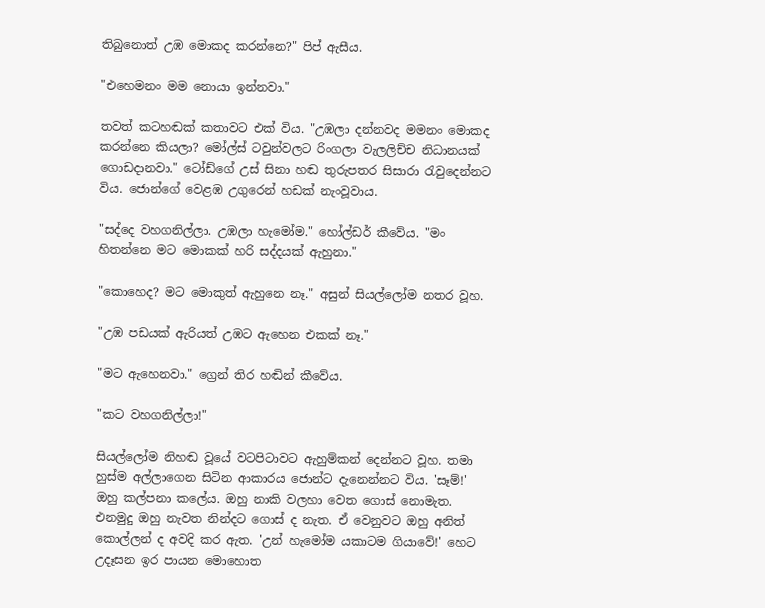තිබුනොත් උඹ මොකද කරන්නෙ?" පිප් ඇසීය.

"එහෙමනං මම නොයා ඉන්නවා."

තවත් කටහඬක් කතාවට එක් විය. "උඹලා දන්නවද මමනං මොකද කරන්නෙ කියලා? මෝල්ස් ටවුන්වලට රිංගලා වැලලිච්ච නිධානයක් ගොඩදානවා." ටෝඩ්ගේ උස් සිනා හඬ තුරුපතර සිසාරා රැවුදෙන්නට විය. ජොන්ගේ වෙළඹ උගුරෙන් හඩක් නැංවූවාය.

"සද්දෙ වහගනිල්ලා. උඹලා හැමෝම." හෝල්ඩර් කීවේය. "මං හිතන්නෙ මට මොකක් හරි සද්දයක් ඇහුනා."

"කොහෙද? මට මොකුත් ඇහුනෙ නෑ." අසුන් සියල්ලෝම නතර වූහ.

"උඹ පඩයක් ඇරියත් උඹට ඇහෙන එකක් නෑ."

"මට ඇහෙනවා." ග්‍රෙන් තිර හඬින් කී‍වේය.

"කට වහගනිල්ලා!"

සියල්ලෝම නිහඬ වූයේ වටපිටාවට ඇහුම්කන් ‍දෙන්නට වූහ. තමා හුස්ම අල්ලාගෙන සිටින ආකාරය ජොන්ට දැනෙන්නට විය. 'සෑම්!' ඔහු කල්පනා කලේය. ඔහු නාකි වලහා වෙත ගොස් නොමැත. එනමුදු ඔහු නැවත නින්දට ගොස් ද නැත. ඒ වෙනුවට ඔහු අනිත් කොල්ලන් ද අවදි කර ඇත. 'උන් හැමෝම යකාටම ගියාවේ!' හෙට උදෑසන ඉර පායන මොහොත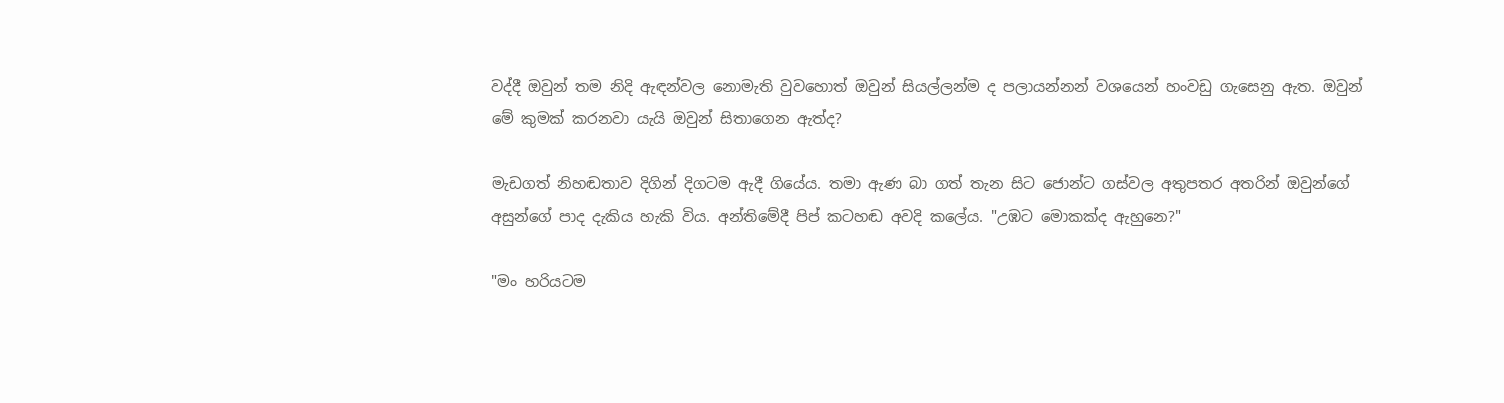වද්දී ඔවුන් තම නිදි ඇඳන්වල නොමැති වුවහොත් ඔවුන් සියල්ලන්ම ද පලායන්නන් වශයෙන් හංවඩු ගැසෙනු ඇත. ඔවුන් මේ කුමක් කරනවා යැයි ඔවුන් සිතාගෙන ඇත්ද?

මැඩගත් නිහඬතාව දිගින් දිගටම ඇදී ගියේය. තමා ඇණ බා ගත් තැන සිට ජොන්ට ගස්වල අතුපතර අතරින් ඔවුන්ගේ අසුන්ගේ පාද දැකිය හැකි විය. අන්තිමේදී පිප් කටහඬ අවදි ක‍ලේය. "උඹට මොකක්ද ඇහුනෙ?"

"මං හරියටම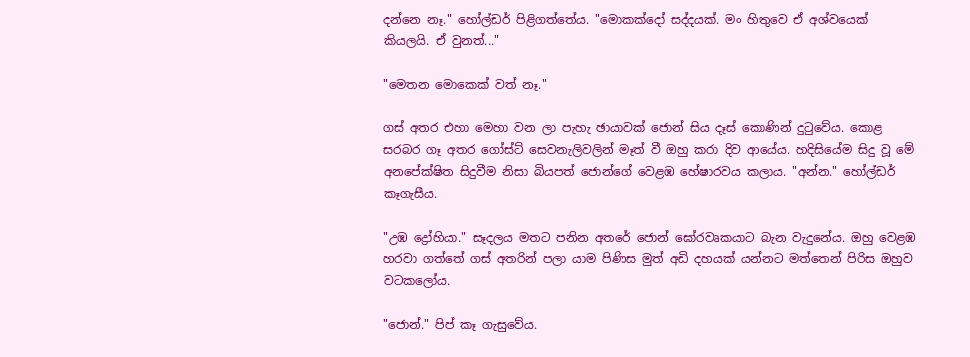දන්නෙ නෑ." හෝල්ඩර් පිළිගත්තේය. "මොකක්දෝ සද්දයක්. මං හිතු‍වෙ ඒ අශ්ව‍යෙක් කියලයි. ඒ වුනත්..."

"මෙතන මොකෙක් වත් නෑ."

ගස් අතර එහා මෙහා වන ලා පැහැ ඡායාවක් ජොන් සිය දෑස් ‍කොණින් දුටුවේය. කොළ සරබර ගෑ අතර ගෝස්ට් සෙවනැලිවලින් මෑත් වී ඔහු කරා දිව ආයේය. හදිසියේම සිදු වූ ‍මේ අනපේක්ෂිත සිදුවීම නිසා බියපත් ජොන්ගේ වෙළඹ හේෂාරවය කලාය. "අන්න." හෝල්ඩර් කෑගැසීය.

"උඹ ද්‍රෝහියා." සෑදලය මතට පනින අත‍‍රේ ජොන් ඝෝරවෘකයාට බැන වැදුනේය. ඔහු වෙළඹ හරවා ගත්තේ ගස් අතරින් පලා යාම පිණිස මුත් අඩි දහයක් යන්නට මත්තෙන් පිරිස ඔහුව වටකලෝය.

"ජොන්." පිප් කෑ ගැසුවේය.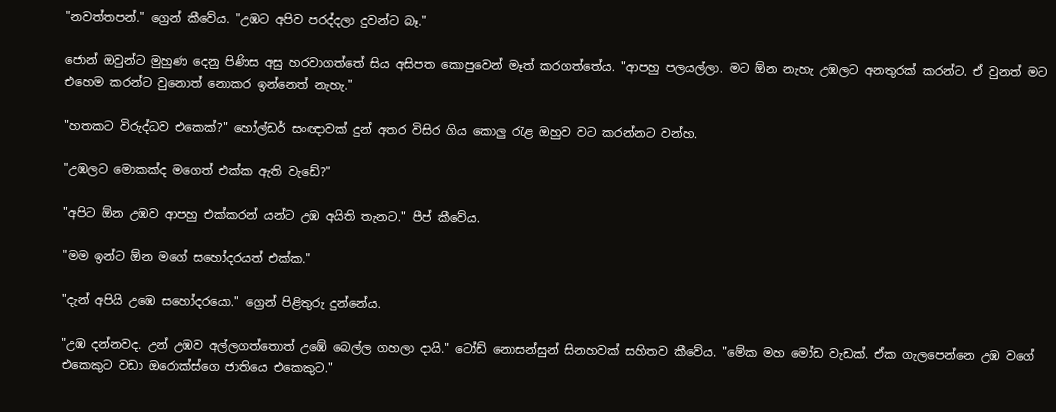"නවත්තපන්." ග්‍රෙන් කීවේය. "උඹට අපිව පරද්දලා දුවන්ට බෑ."

ජොන් ඔවුන්ට මුහුණ දෙනු පිණිස අසු හරවාගත්තේ සිය අසිපත කොපුවෙන් මෑත් කරගත්තේය. "ආපහු පලයල්ලා. මට ඕන නැහැ උඹලට අනතුරක් කරන්ට. ඒ වුනත් මට එහෙම කරන්ට වුනොත් ‍නොකර ඉන්නෙත් නැහැ."

"හතකට විරුද්ධව එකෙක්?" හෝල්ඩර් සංඥාවක් දුන් අතර විසිර ගිය කොලු රැළ ඔහුව වට කරන්නට වන්හ.

"උඹලට මොකක්ද මගෙත් එක්ක ඇති වැඩේ?"

"අපිට ඕන උඹව ආපහු එක්කරන් යන්ට උඹ අයිති තැනට." පීප් කීවේය.

"මම ඉන්ට ඕන මගේ සහෝදරයත් එක්ක."

"දැන් අපියි උ‍ඹෙ සහෝදරයො." ග්‍රෙන් පිළිතුරු දුන්නේය.

"උඹ දන්නවද. උන් උඹව අල්ලගත්තොත් උඹේ බෙල්ල ගහලා දායි." ටෝඩ් නොසන්සුන් සිනහවක් සහිතව කීවේය. "මේක මහ මෝඩ වැඩක්. ඒක ගැලපෙන්නෙ උඹ වගේ එකෙකුට වඩා ඔරොක්ස්ගෙ ජාතියෙ එකෙකුට."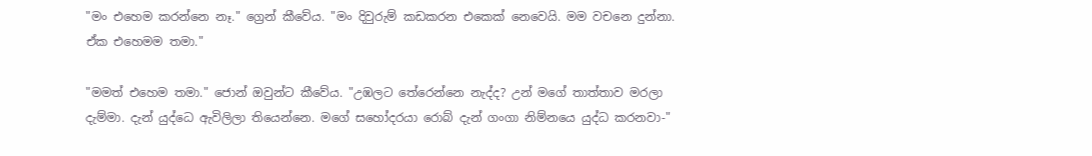"මං එ‍හෙම කරන්නෙ නෑ." ග්‍රෙන් කීවේය. "මං දිවුරුම් කඩකරන එකෙක් නෙවෙයි. මම වචනෙ දුන්නා. ඒක එහෙමම තමා."

"මමත් එහෙම තමා." ජොන් ඔවුන්ට කීවේය. "උඹලට තේ‍රෙන්නෙ නැද්ද? උන් මගේ තාත්තාව මරලා දැම්මා. දැන් යුද්ධෙ ඇවිලිලා තියෙන්නෙ. මගේ සහෝදරයා රොබ් දැන් ගංගා නිම්නයෙ යුද්ධ කරනවා-"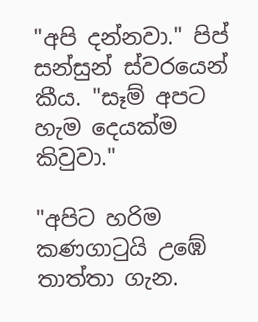"අපි දන්නවා." පිප් සන්සුන් ස්වරයෙන් කීය. "සෑම් අපට හැම දෙයක්ම කිවුවා."

"අපිට හරිම කණගාටුයි උඹේ තාත්තා ගැන.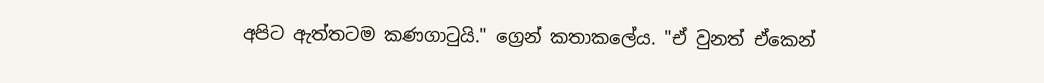අපිට ඇත්තටම කණගාටුයි‍." ග්‍රෙන් කතාකලේය. "ඒ වුනත් ඒකෙන්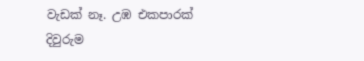වැඩක් නෑ. උඹ එකපාරක් දිවුරුම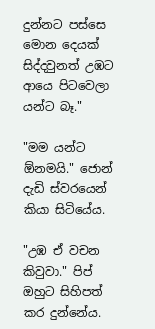දුන්නට පස්සෙ මොන දෙයක් සිද්දවුනත් උඹට ආයෙ පිටවෙලා යන්ට බෑ."

"මම යන්ට ඕනමයි." ජොන් දැඩි ස්වරයෙන් කියා සිටියේය.

"උඹ ඒ වචන කිවුවා." පිප් ඔහුට සිහිපත් කර දුන්නේය.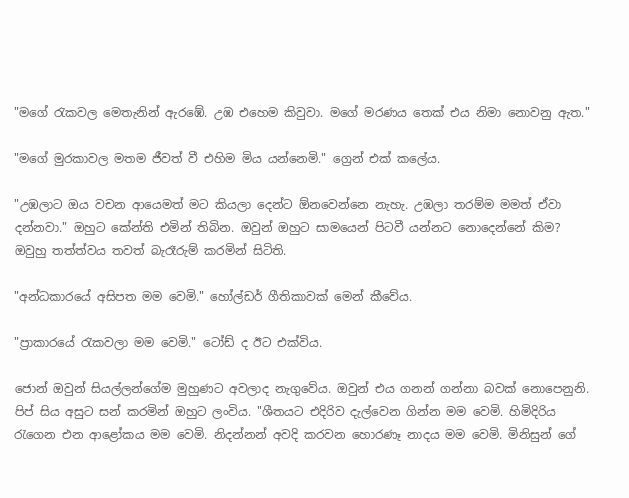"මගේ රැකවල මෙතැනින් ඇරඹේ. උඹ එහෙම කිවුවා. මගේ මරණය තෙක් එය නිමා නොවනු ඇත."

"මගේ මුරකාවල මතම ජීවත් වී එහිම මිය යන්නෙමි." ග්‍රෙන් එක් කලේය.

"උඹලාට ඔය වචන ආයෙමත් මට කියලා දෙන්ට ඕනවෙන්නෙ නැහැ. උඹලා තරම්ම මමත් ඒවා දන්නවා." ඔහුට කේන්ති එමින් තිබින. ඔවුන් ඔහුට සාමයෙන් පිටවී යන්නට නොදෙන්නේ කිම? ඔවුහු තත්ත්වය තවත් බැරෑරුම් කරමින් සිටිති.

"අන්ධකාරයේ අසිපත මම වෙමි." හෝල්ඩර් ගීතිකාවක් මෙන් කීවේය.

"ප්‍රාකාරයේ රැකවලා මම වෙමි." ටෝඩ් ද ඊට එක්විය.

ජොන් ඔවුන් සියල්ලන්ගේම මුහුණට අවලාද නැගුවේය. ඔවුන් එය ගනන් ගන්නා බවක් නොපෙනුනි. පිප් සිය අසුට සන් කරමින් ඔහුට ලංවිය. "ශීතයට එදිරිව දැල්වෙන ගින්න මම වෙමි. හිමිදිරිය රැගෙන එන ආළෝකය මම වෙමි. නිදන්නන් අවදි කරවන හොරණෑ නාදය මම වෙමි. මිනිසුන් ගේ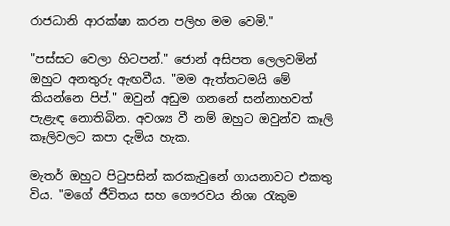රාජධානි ආරක්ෂා කරන පලිහ මම වෙමි."

"පස්සට වෙලා හිටපන්." ජොන් අසිපත ලෙලවමින් ඔහුට අනතුරු ඇඟවීය. "මම ඇත්තටමයි මේ කියන්නෙ පිප්." ඔවුන් අඩුම ගනනේ සන්නාහවත් පැළැඳ නොතිබින. අවශ්‍ය වී නම් ඔහුට ඔවුන්ව කෑලි කෑලිවලට කපා දැමිය හැක.

මැතර් ඔහුට පිටුපසින් කරකැවුනේ ගායනාවට එකතු විය. "මගේ ජීවිතය සහ ගෞරවය නිශා රැකුම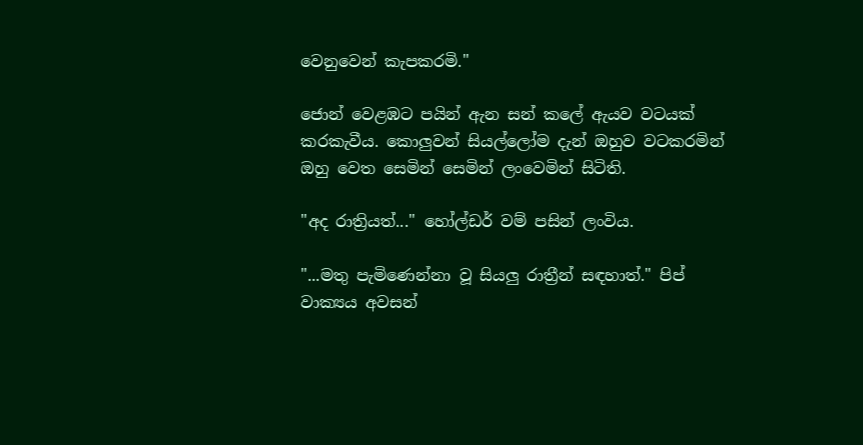වෙනුවෙන් කැපකරමි."

ජොන් වෙළඹට පයින් ඇන සන් කලේ ඇයව වටයක් කරකැවීය. කොලුවන් සියල්ලෝම දැන් ඔහුව වටකරමින් ඔහු වෙත සෙමින් සෙමින් ලංවෙමින් සිටිති.

"අද රාත්‍රියත්..." හෝල්ඩර් වම් පසින් ලංවිය.

"...මතු පැමිණෙන්නා වූ සියලු රාත්‍රීන් සඳහාත්." පිප් වාක්‍යය අවසන්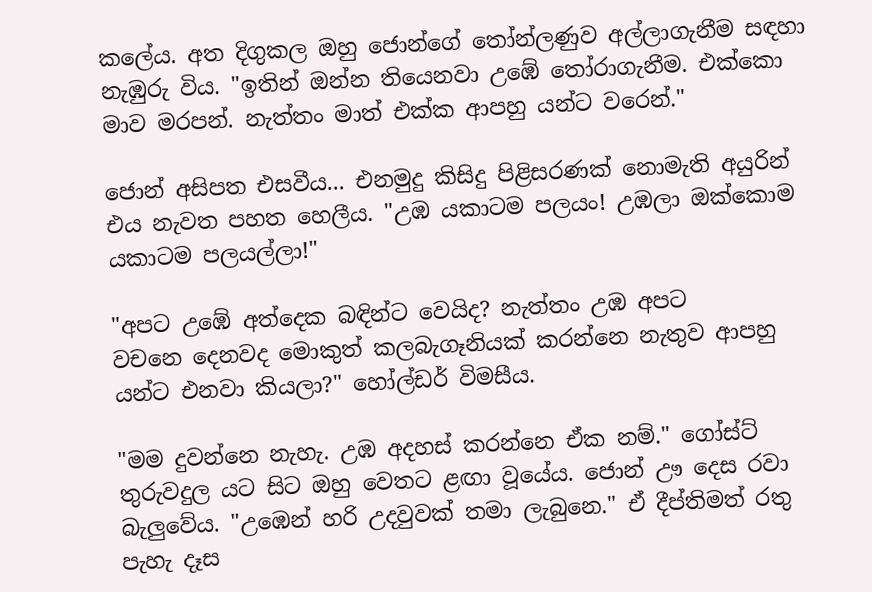කලේය. අත දිගුකල ඔහු ජොන්ගේ තෝන්ලණුව අල්ලාගැනීම සඳහා නැඹුරු විය. "ඉතින් ඔන්න ති‍යෙනවා උ‍ඹේ තෝරාගැනීම. එක්කො මාව මරපන්. නැත්තං මාත් එක්ක ආපහු යන්ට වරෙන්."

ජොන් අසිපත එසවීය... එනමුදු කිසිදු පිළිසරණක් නොමැති අයුරින් එය නැවත පහත හෙලීය. "උඹ යකාටම පලයං! උඹලා ඔක්කොම යකාටම පලයල්ලා!"

"අපට උඹේ අත්දෙක බඳින්ට වෙයිද? නැත්තං උඹ අපට වචනෙ ‍දෙනවද මොකුත් කලබැගෑනියක් කරන්නෙ නැතුව ආපහු යන්ට එනවා කියලා?" හෝල්ඩර් විමසීය.

"මම දුවන්නෙ නැහැ. උඹ අදහස් කරන්නෙ ඒක නම්." ගෝස්ට් තුරුවදුල යට සිට ඔහු වෙතට ළඟා වූයේය. ජොන් ඌ දෙස රවා බැලුවේය. "උඹෙන් හරි උදවුවක් තමා ලැබුනෙ." ඒ දීප්තිමත් රතු පැහැ දෑස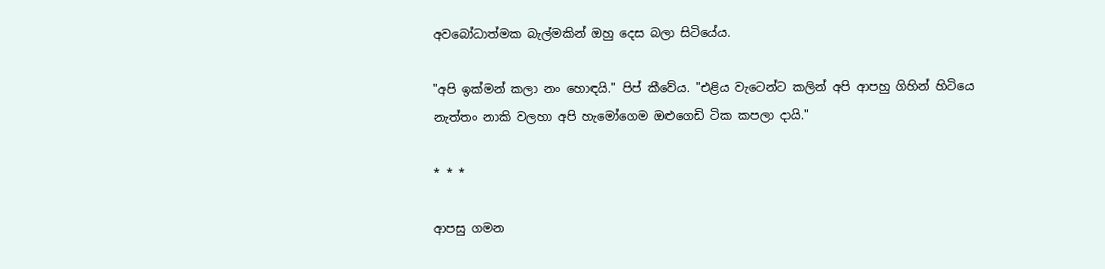අවබෝධාත්මක බැල්මකින් ඔහු දෙස බලා සිටියේය.

"අපි ඉක්මන් කලා නං හොඳයි." පිප් කීවේය. "එළිය වැටෙන්ට කලින් අපි ආපහු ගිහින් හිටියෙ නැත්තං නාකි වලහා අපි හැමෝගෙම ඔළුගෙඩි ටික කපලා දායි."

* * *

ආපසු ගමන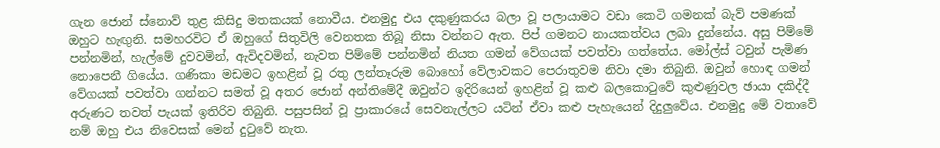ගැන ජොන් ස්නොව් තුළ කිසිදු මතකයක් නොවීය. එනමුදු එය දකුණුකරය බලා වූ පලායාමට වඩා කෙටි ගමනක් බැව් පමණක් ඔහුට හැඟුනි. සමහරවිට ඒ ඔහුගේ සිතුවිලි වෙනතක තිබූ නිසා වන්නට ඇත. පිප් ගමනට නායකත්වය ලබා දුන්නේය. අසු පිම්මේ පන්නමින්, හැල්මේ දුවවමින්, ඇවිදවමින්, නැවත පිම්මේ පන්නමින් නියත ගමන් වේගයක් පවත්වා ගත්තේය. මෝල්ස් ටවුන් පැමිණ නො‍පෙනී ගියේය. ගණිකා මඩමට ඉහළින් වූ රතු ලන්තෑරුම බොහෝ වේලාවකට පෙරාතුවම නිවා දමා තිබුනි. ඔවුන් හොඳ ගමන් වේගයක් පවත්වා ගන්නට සමත් වූ අතර ජොන් අන්තිමේදී ඔවුන්ට ඉදිරියෙන් ඉහළින් වූ කළු බලකොටුවේ කුළුණුවල ඡායා දකිද්දී අරුණට තවත් පැයක් ඉතිරිව තිබුනි. පසුපසින් වූ ප්‍රාකාරයේ සෙවනැල්ලට යටින් ඒවා කළු පැහැයෙන් දිදුලුවේය. එනමුදු මේ වතාවේ නම් ඔහු එය නිවෙසක් මෙන් දුටුවේ නැත.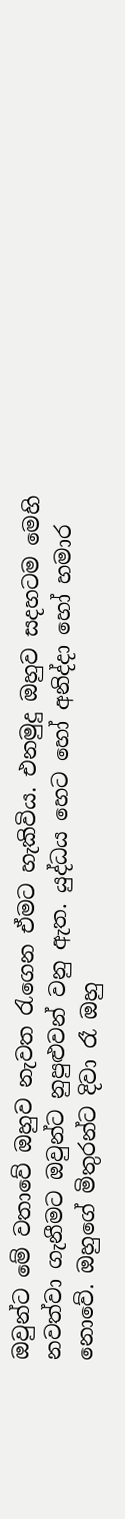ඔවුන්ට මේ වතාවේ ඔහුව නැවත රැගෙන ඒමට හැකිවිය. එනමුදු ඔහුව සදහටම මෙහි නවත්වා ගැනීමට ඔවුන්ට නුපුළුවන් වනු ඇත. යුද්ධය හෙට හෝ අනිද්දා හෝ හමාර නොවේ. ඔහු‍ගේ මිතුරන්ට දිවා රෑ ඔහු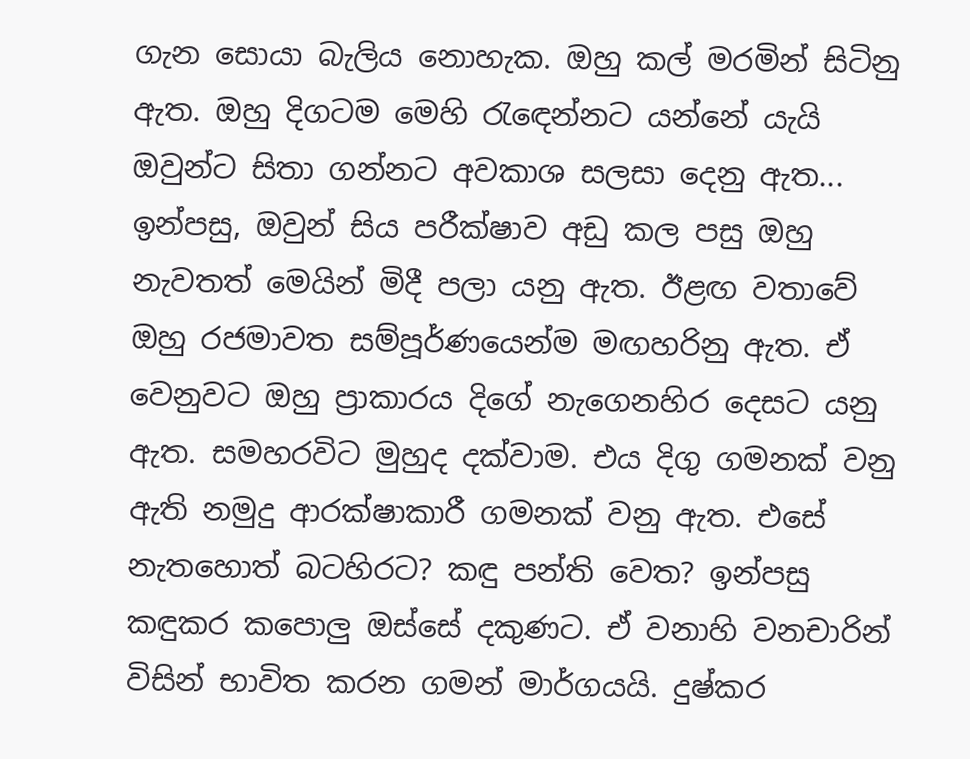ගැන සොයා බැලිය නොහැක. ඔහු කල් මරමින් සිටිනු ඇත. ඔහු දිගටම මෙහි රැඳෙන්නට යන්නේ යැයි ඔවුන්ට සිතා ගන්නට අවකාශ සලසා දෙනු ඇත... ඉන්පසු, ඔවුන් සිය පරීක්ෂාව අඩු කල පසු ඔහු නැවතත් මෙයින් මිදී පලා යනු ඇත. ඊළඟ වතා‍‍වේ ඔහු රජමාවත සම්පූර්ණයෙන්ම මඟහරිනු ඇත. ඒ වෙනුවට ඔහු ප්‍රාකාරය දි‍ගේ නැගෙනහිර දෙසට යනු ඇත. සමහරවිට මුහුද දක්වාම. එය දිගු ගමනක් වනු ඇති නමුදු ආරක්ෂාකාරී ගමනක් වනු ඇත. එසේ නැතහොත් බටහිරට? කඳු පන්ති වෙත? ඉන්පසු කඳුකර කපොලු ඔස්සේ දකුණට. ඒ වනාහි වනචාරින් විසින් භාවිත කරන ගමන් මාර්ගයයි. දුෂ්කර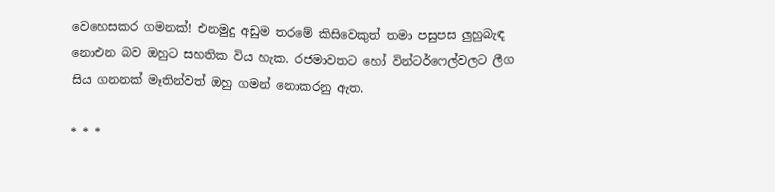වෙහෙසකර ගමනක්! එනමුදු අඩුම තරමේ කිසිවෙකුත් තමා පසුපස ලුහුබැඳ නොඑන බව ඔහුට සහතික විය හැක. රජමාවතට හෝ වින්ටර්ෆෙල්වලට ලීග සිය ගනනක් මෑතින්වත් ඔහු ගමන් නොකරනු ඇත.

* * *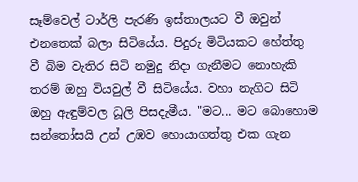සෑම්වෙල් ටාර්ලි පැරණි ඉස්තාලයට වී ඔවුන් එනතෙක් බලා සිටියේය. පිදුරු මිටියකට හේත්තු වී බිම වැතිර සිටි නමුදු නිදා ගැනීමට නොහැකි තරම් ඔහු වියවුල් වී සිටියේය. වහා නැගිට සිටි ඔහු ඇඳුම්වල ධූලි පිසදැමීය. "මට... මට බොහොම සන්තෝසයි උන් උඹව හොයාගත්තු එක ගැන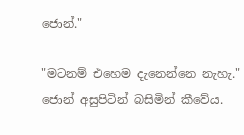ජොන්."

"මටනම් එහෙම දැනෙන්නෙ නැහැ." ජොන් අසුපිටින් බසිමින් කීවේය.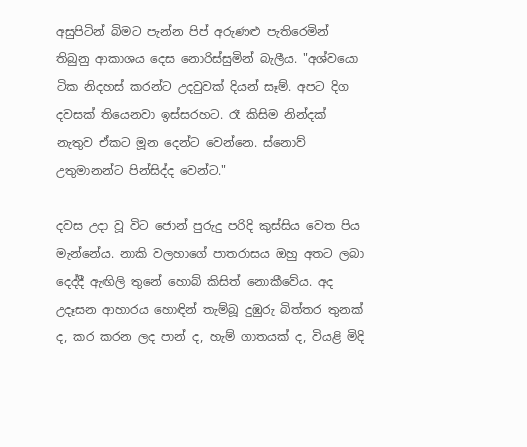අසුපිටින් බිමට පැන්න පිප් අරුණළු පැතිරෙමින් තිබුනු ආකාශය දෙස නොරිස්සුමින් බැලීය. "අශ්වයො ටික නිදහස් කරන්ට උදවුවක් දියන් සෑම්. අපට දිග දවසක් ති‍යෙනවා ඉස්සරහට. රෑ කිසිම නින්දක් නැතුව ඒකට මූන දෙන්ට වෙන්නෙ. ස්නොව් උතුමානන්ට පින්සිද්ද වෙන්ට."

දවස උදා වූ විට ජොන් පුරුදු පරිදි කුස්සිය වෙත පිය මැන්නේය. නාකි වලහාගේ පාතරාසය ඔහු අතට ලබා දෙද්දී ඇඟිලි තුනේ හොබ් කිසිත් නොකීවේය. අද උදෑසන ආහාරය හොඳින් තැම්බූ දුඹුරු බිත්තර තුනක් ද, කර කරන ලද පාන් ද, හැම් ගාතයක් ද, වියළි මිදි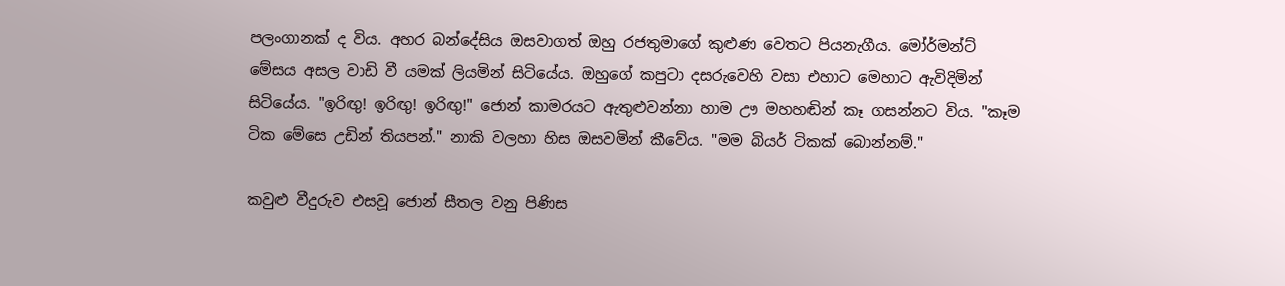පලංගානක් ද විය. අහර බන්දේසිය ඔසවාගත් ඔහු රජතුමාගේ කුළුණ වෙතට පියනැගීය. මෝර්මන්ට් මේසය අසල වාඩි වී යමක් ලියමින් සිටියේය. ඔහුගේ කපුටා දසරුවෙහි වසා එහාට මෙහාට ඇවිදිමින් සිටියේය. "ඉරිඟු! ඉරිඟු! ඉරිඟු!" ජොන් කාමරයට ඇතුළුවන්නා හාම ඌ මහහඬින් කෑ ගසන්නට විය. "කෑම ටික මේසෙ උඩින් තියපන්." නාකි වලහා හිස ඔසවමින් කීවේය. "මම බියර් ටිකක් බොන්නම්."

කවුළු වීදුරුව එසවූ ජොන් සීතල වනු පිණිස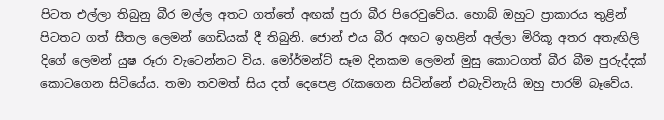පිටත එල්ලා තිබුනු බීර මල්ල අතට ගත්තේ අඟක් පුරා බීර පිරෙවුවේය. හොබ් ඔහුට ප්‍රාකාරය තුළින් පිටතට ගත් සීතල ලෙමන් ගෙඩියක් දී තිබුනි. ජොන් එය බීර අඟට ඉහළින් අල්ලා මිරිකූ අතර අතැඟිලි දිගේ ලෙමන් යුෂ රූරා වැටෙන්නට විය. මෝර්මන්ට් සෑම දිනකම ලෙමන් මුසු කොටගත් බීර බීම පුරුද්දක් කොටගෙන සිටියේය. තමා තවමත් සිය දත් දෙපෙළ රැකගෙන සිටින්නේ එබැවිනැයි ඔහු පාරම් බෑවේය.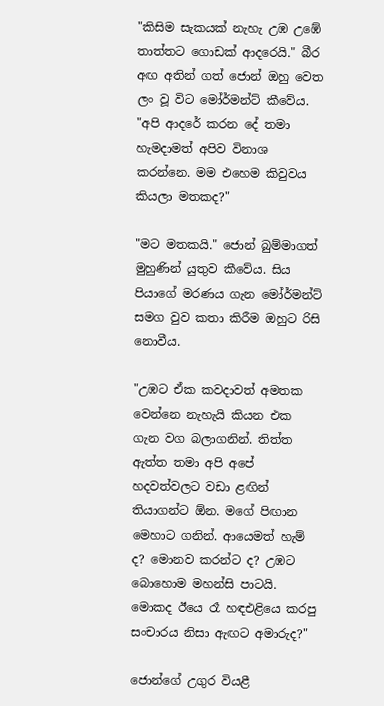"කිසිම සැකයක් නැහැ උඹ උඹේ තාත්තට ගොඩක් ආදරෙයි." බීර අඟ අතින් ගත් ජොන් ඔහු වෙත ලං වූ විට මෝර්මන්ට් කීවේය. "අපි ආදරේ කරන දේ තමා හැමදාමත් අපිව විනාශ කරන්නෙ. මම එහෙම කිවුවය කියලා මතකද?"

"මට මතකයි." ජොන් බුම්මාගත් මුහුණින් යුතුව කීවේය. සිය පියා‍ගේ මරණය ගැන මෝර්මන්ට් සමග වුව කතා කිරීම ඔහුට රිසි නොවීය.

"උඹට ඒක කවදාවත් අමතක වෙන්නෙ නැහැයි කියන එක ගැන වග බලාගනින්. තිත්ත ඇත්ත තමා අපි අපේ හදවත්වලට වඩා ළඟින් තියාගන්ට ඕන. ම‍ගේ පිඟාන මෙහාට ගනින්. ආයෙමත් හැම් ද? මොනව කරන්ට ද? උඹට බොහොම මහන්සි පාටයි. මොකද ඊයෙ රෑ හඳඑළියෙ කරපු සංචාරය නිසා ඇඟට අමාරුද?"

ජොන්ගේ උගුර වියළී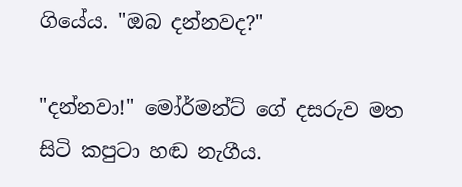ගියේය. "ඔබ දන්නවද?"

"දන්නවා!" මෝර්මන්ට් ගේ දසරුව මත සිටි කපුටා හඬ නැගීය.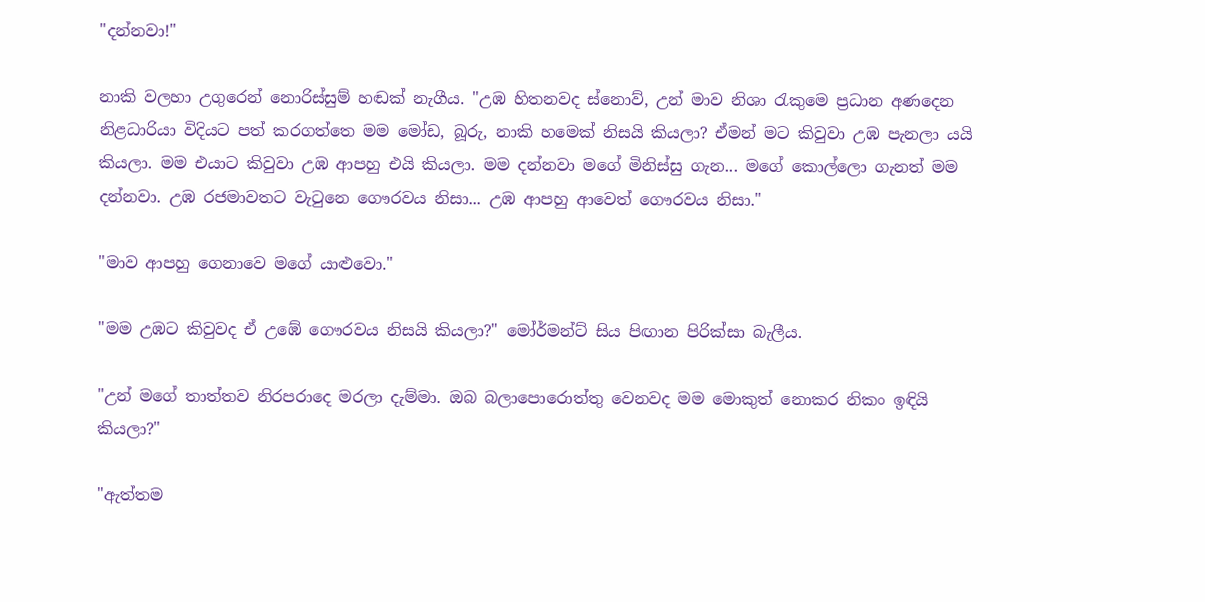"දන්නවා!"

නාකි වලහා උගුරෙන් නොරිස්සුම් හඬක් නැගීය. "උඹ හිතනවද ස්නොව්, උන් මාව නිශා රැකුමෙ ප්‍රධාන අණදෙන නිළධාරියා විදියට පත් කරගත්තෙ මම මෝඩ, බූරු, නාකි හමෙක් නිසයි කියලා? ඒමන් මට කිවුවා උඹ පැනලා යයි කියලා. මම එයාට කිවුවා උඹ ආපහු එයි කියලා. මම දන්නවා මගේ මිනිස්සු ගැන... මගේ කොල්ලො ගැනත් මම දන්නවා. උඹ රජමාවතට වැටුනෙ ගෞරවය නිසා... උඹ ආපහු ආවෙත් ගෞරවය නිසා."

"මාව ආපහු ගෙනාවෙ මගේ යාළුවො."

"මම උඹට කිවුවද ඒ උඹේ ගෞරවය නිසයි කියලා?" මෝර්මන්ට් සිය පිඟාන පිරික්සා බැලීය.

"උන් මගේ තාත්තව නිරපරාදෙ මරලා දැම්මා. ඔබ බලාපොරොත්තු වෙනවද මම මොකුත් නොකර නිකං ඉඳියි කියලා?"

"ඇත්තම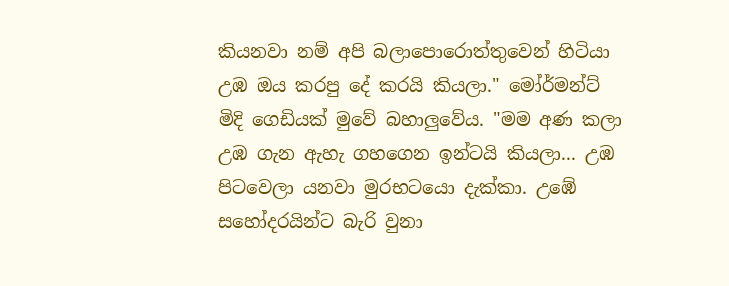කියනවා නම් අපි බලාපොරොත්තුවෙන් හිටියා උඹ ඔය කරපු දේ කරයි කියලා." මෝර්මන්ට් මිදි ගෙඩියක් මුවේ බහාලුවේය. "මම අණ කලා උඹ ගැන ඇහැ ගහගෙන ඉන්ටයි කියලා... උඹ පිටවෙලා යනවා මුරභටයො දැක්කා. උඹේ සහෝදරයින්ට බැරි වුනා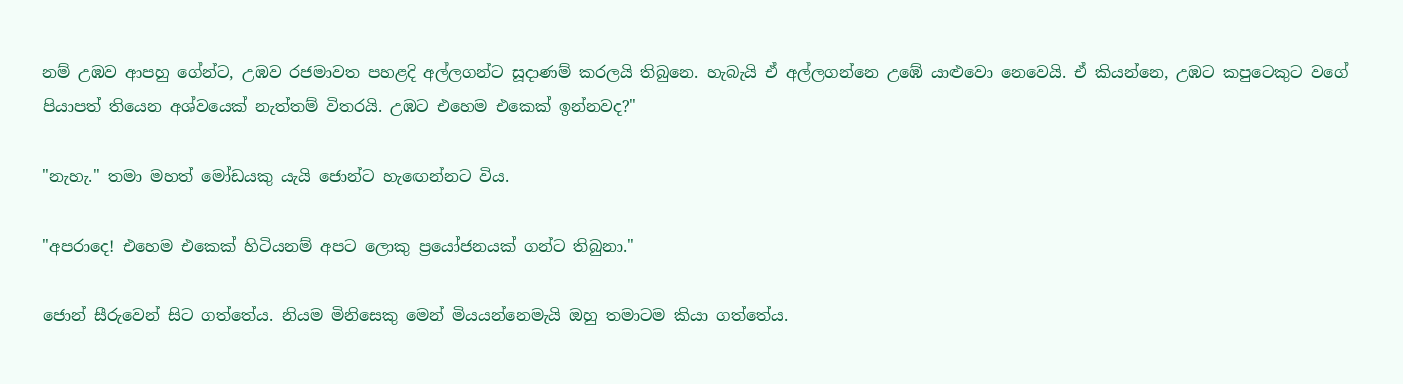නම් උඹව ආපහු ගේන්ට, උඹව රජමාවත පහළදි අල්ලගන්ට සූදාණම් කරලයි තිබුනෙ. හැබැයි ඒ අල්ලගන්නෙ උඹේ යාළුවො නෙවෙයි. ඒ කියන්නෙ, උඹට කපුටෙකුට ව‍ගේ පියාපත් තියෙන අශ්වයෙක් නැත්තම් විතරයි. උඹට එහෙම එකෙක් ඉන්නවද?"

"නැහැ." තමා මහත් මෝඩයකු යැයි ජොන්ට හැඟෙන්නට විය.

"අපරාදෙ! එහෙම එකෙක් හිටියනම් අපට ලොකු ප්‍රයෝජනයක් ගන්ට තිබුනා."

ජොන් සීරුවෙන් සිට ගත්තේය. නියම මිනිසෙකු මෙන් මියයන්නෙමැයි ඔහු තමාටම කියා ගත්තේය.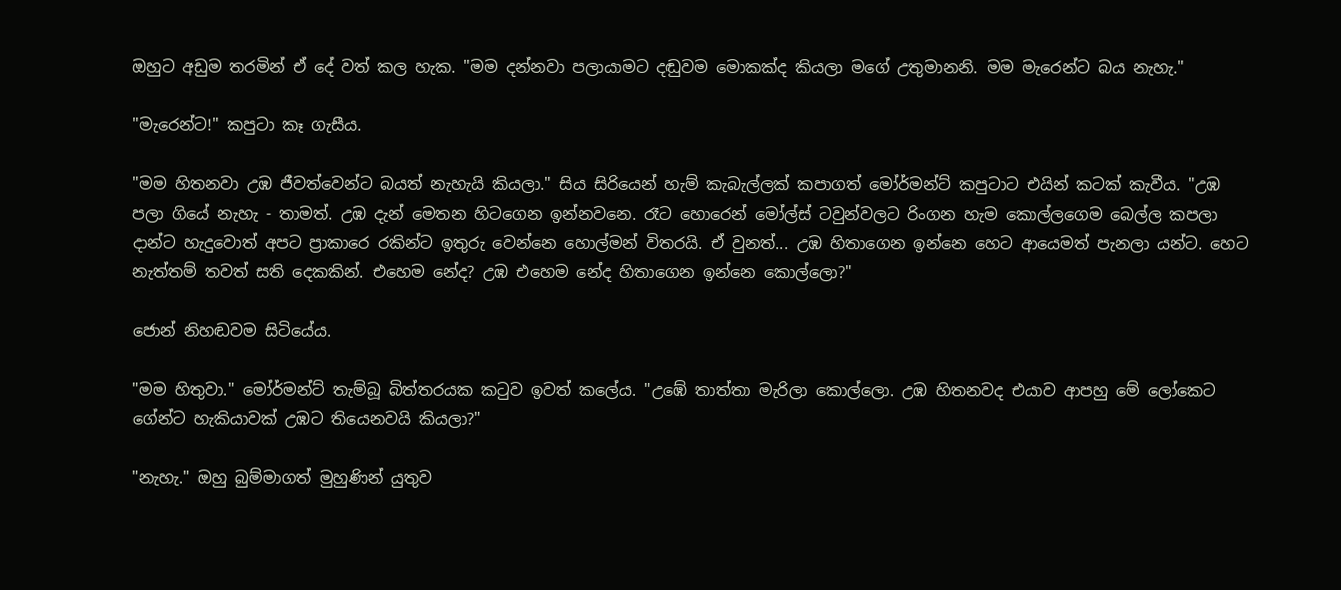ඔහුට අඩුම තරමින් ඒ දේ වත් කල හැක. "මම දන්නවා පලායාමට දඬුවම මොකක්ද කියලා මගේ උතුමානනි. මම මැ‍රෙන්ට බය නැහැ."

"මැරෙන්ට!" කපුටා කෑ ගැසීය.

"මම හිතනවා උඹ ජීවත්වෙන්ට බයත් නැහැයි කියලා." සිය සිරියෙන් හැම් කැබැල්ලක් කපාගත් මෝර්මන්ට් කපුටාට එයින් කටක් කැවීය. "උඹ පලා ගියේ නැහැ - තාමත්. උඹ දැන් මෙතන හිටගෙන ඉන්නවනෙ. රෑට හොරෙන් මෝල්ස් ටවුන්වලට රිංගන හැම කොල්ලගෙම ‍බෙල්ල කපලා දාන්ට හැදුවොත් අපට ප්‍රාකා‍රෙ රකින්ට ඉතුරු වෙන්නෙ හොල්මන් විතරයි. ඒ වුනත්... උඹ හිතාගෙන ඉන්නෙ හෙට ආයෙමත් පැනලා යන්ට. හෙට නැත්තම් තවත් සති දෙකකින්. එහෙම නේද? උඹ එහෙම නේද හිතා‍ගෙන ඉන්නෙ කොල්ලො?"

ජොන් නිහඬවම සිටි‍යේය‍.

"මම හිතුවා." මෝර්මන්ට් තැම්බූ බිත්තරයක කටුව ඉවත් කලේය. "උ‍ඹේ තාත්තා මැරිලා කොල්ලො. උඹ හිතනවද එයාව ආපහු මේ ලෝකෙට ගේන්ට හැකියාවක් උඹට තියෙනවයි කියලා?"

"නැහැ." ඔහු බුම්මාගත් මුහුණින් යුතුව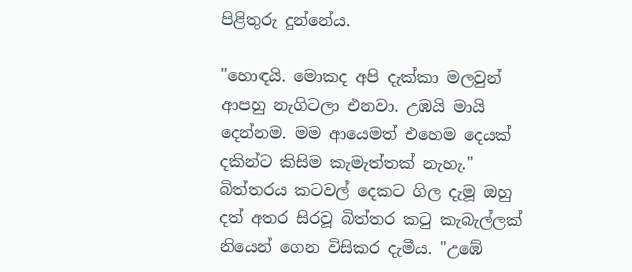පිළිතුරු දුන්නේය.

"හොඳයි. මොකද අපි දැක්කා මලවුන් ආපහු නැගිටලා එනවා. උඹයි මායි දෙන්නම. මම ආයෙමත් එහෙම දෙයක් දකින්ට කිසිම කැමැත්තක් නැහැ." බිත්තරය කටවල් දෙකට ගිල දැමූ ඔහු දත් අතර සිරවූ බිත්තර කටු කැබැල්ලක් නියෙන් ගෙන විසිකර දැමීය. "උඹේ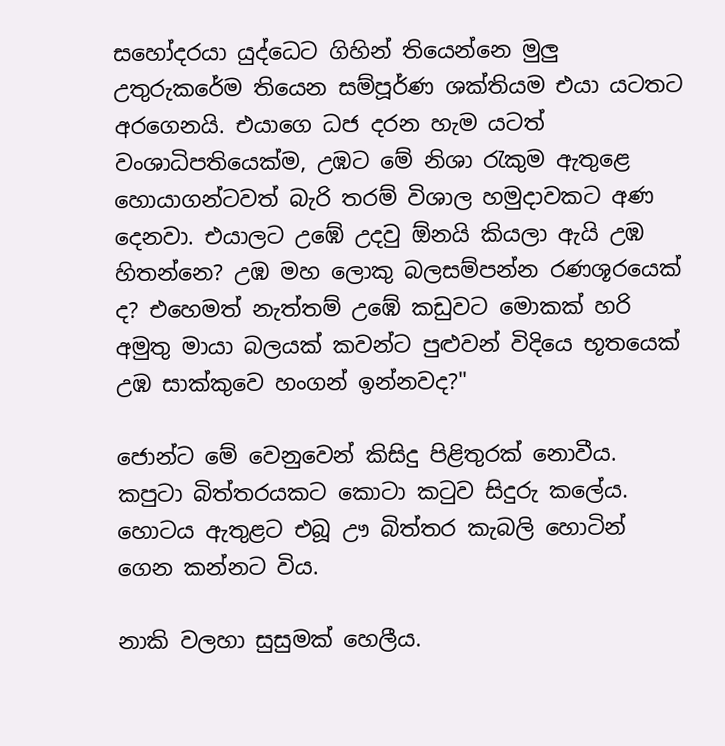සහෝදරයා යුද්ධෙට ගිහින් තියෙන්නෙ මුලු උතුරුකරේම තියෙන සම්පූර්ණ ශක්තියම එයා යටතට අරගෙනයි. එයාගෙ ධජ දරන හැම යටත් වංශාධිපතියෙක්ම, උඹට මේ නිශා රැකුම ඇතු‍ළෙ හොයාගන්ටවත් බැරි තරම් විශාල හමුදාවකට අණ දෙනවා. එයාලට උ‍ඹේ උදවු ඕනයි කියලා ඇයි උඹ හිතන්නෙ? උඹ මහ ලොකු බලසම්පන්න රණශූරයෙක් ද? එහෙමත් නැත්තම් උඹේ කඩුවට මොකක් හරි අමුතු මායා බලයක් කවන්ට පුළුවන් විදි‍යෙ භූතයෙක් උඹ සාක්කුවෙ හංගන් ඉන්නවද?"

ජොන්ට මේ වෙනුවෙන් කිසිදු පිළිතුරක් නොවීය. කපුටා බිත්තරයකට කොටා කටුව සිදුරු කලේය. හොටය ඇතුළට එබූ ඌ බිත්තර කැබලි හොටින් ගෙන කන්නට විය.

නාකි වලහා සුසුමක් ‍හෙලීය.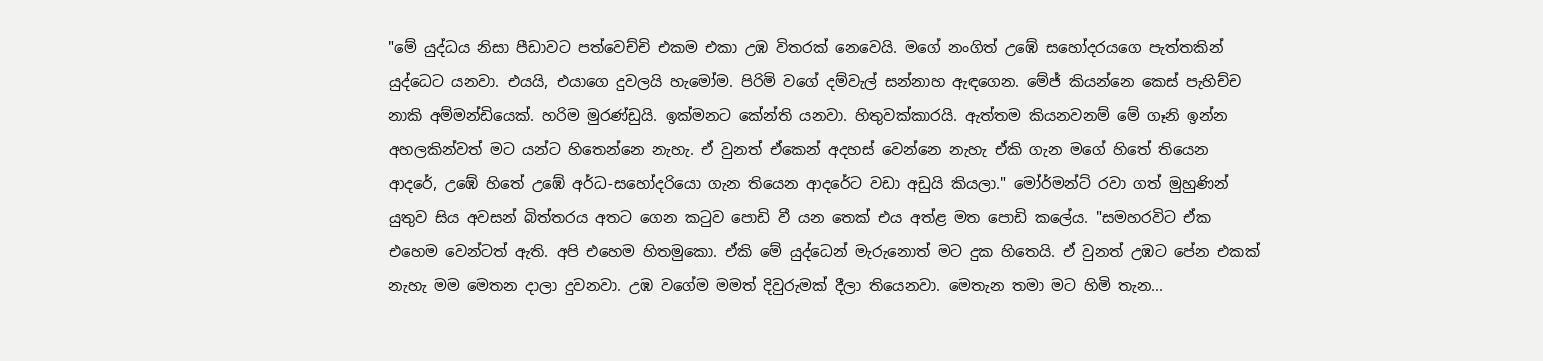"මේ යුද්ධය නිසා පීඩාවට පත්වෙච්චි එකම එකා උඹ විතරක් නෙවෙයි. මගේ නංගිත් උඹේ සහෝදරයගෙ පැත්තකින් යුද්ධෙට යනවා. එයයි, එයාගෙ දුවලයි හැමෝම. පිරිමි වගේ දම්වැල් සන්නාහ ඇඳගෙන. මේජ් කියන්නෙ කෙස් පැහිච්ච නාකි අම්මන්ඩියෙක්. හරිම මුරණ්ඩුයි. ඉක්මනට කේන්ති යනවා. හිතුවක්කාරයි. ඇත්තම කියනවනම් මේ ගෑනි ඉන්න අහලකින්වත් මට යන්ට හිතෙන්නෙ නැහැ. ඒ වුනත් ඒකෙන් අදහස් වෙන්නෙ නැහැ ඒකි ගැන මගේ හිතේ ති‍යෙන ආදරේ, උඹේ හිතේ උඹේ අර්ධ-සහෝදරියො ගැන තියෙන ආදරේට වඩා අඩුයි කියලා." මෝර්මන්ට් රවා ගත් මුහුණින් යුතුව සිය අවසන් බිත්තරය අතට ගෙන කටුව පොඩි වී යන තෙක් එය අත්ළ මත ‍පොඩි කලේය. "සමහරවිට ඒක එහෙම වෙන්ටත් ඇති. අපි එහෙම හිතමුකො. ඒකි මේ යුද්ධෙන් මැරුනොත් මට දුක හිතෙයි. ඒ වුනත් උඹට පේන එකක් නැහැ මම මෙතන දාලා දුවනවා. උඹ වගේම මමත් දිවුරුමක් දීලා තියෙනවා. මෙතැන තමා මට හිමි තැන...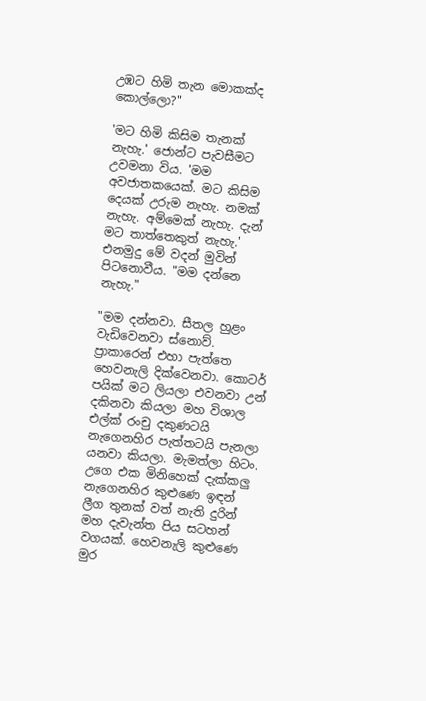උඹට හිමි තැන මොකක්ද කොල්ලො?"

'මට හිමි කිසිම තැනක් නැහැ.' ජොන්ට පැවසීමට උවමනා විය. 'මම අවජාතකයෙක්. මට කිසිම දෙයක් උරුම නැහැ. නමක් නැහැ. අම්මෙක් නැහැ. දැන් මට තාත්තෙකුත් නැහැ.' එනමුදු මේ වදන් මුවින් පිටනොවීය. "මම දන්නෙ නැහැ."

"මම දන්නවා. සීතල හුළං වැඩිවෙනවා ස්නොව්. ප්‍රාකාරෙන් එහා පැත්තෙ හෙවනැලි දික්වෙනවා. කොටර් පයික් මට ලියලා එවනවා උන් දකිනවා කියලා මහ විශාල එල්ක් රංචු දකුණටයි නැගෙනහිර පැත්තටයි පැනලා යනවා කියලා. මැමත්ලා හිටං. උ‍ගෙ එක මිනිහෙක් දැක්කලු නැගෙනහිර කුළුණෙ ඉඳන් ලීග තුනක් වත් නැති දුරින් මහ දැවැන්ත පිය සටහන් වගයක්. හෙවනැලි කුළුණෙ මුර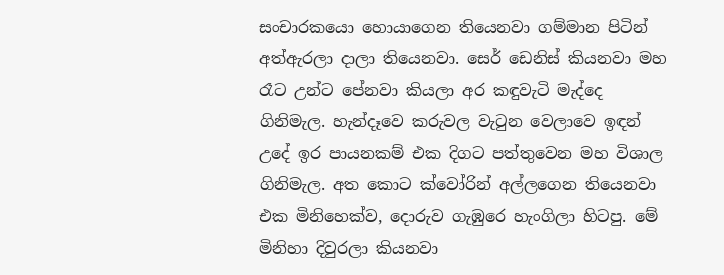සංචාරකයො හොයාගෙන තියෙනවා ගම්මාන පිටින් අත්ඇරලා දාලා තියෙනවා. සෙර් ඩෙනිස් කියනවා මහ රෑට උන්ට පේනවා කියලා අර කඳුවැටි මැද්දෙ ගිනිමැල. හැන්දෑවෙ කරුවල වැටුන වෙලාවෙ ඉඳන් උදේ ඉර පායනකම් එක දිගට පත්තුවෙන මහ විශාල ගිනිමැල. අත කොට ක්වෝරින් අල්ලගෙන තියෙනවා එක මිනිහෙක්ව, දොරුව ගැඹුරෙ හැංගිලා හිටපු. මේ මිනිහා දිවුරලා කියනවා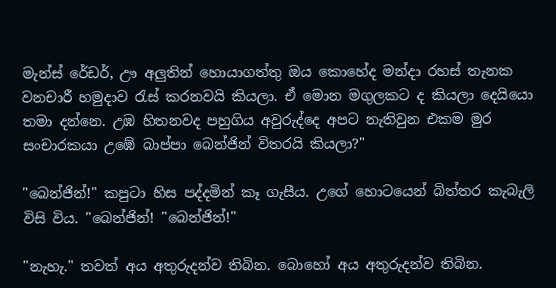මැන්ස් රේඩර්, ඌ අලුතින් හොයාගත්තු ඔය කො‍හේද මන්දා රහස් තැනක වනචාරී හමුදාව රැස් කරනවයි කියලා. ඒ මොන මගුලකට ද කියලා දෙයියො තමා දන්නෙ. උඹ හිතනවද පහුගිය අවුරුද්දෙ අපට නැතිවුන එකම මුර සංචාරකයා උඹේ බාප්පා ‍බෙන්ජින් විතරයි කියලා?"

"බෙන්ජින්!" කපුටා හිස පද්දමින් කෑ ගැසීය. උගේ හොටයෙන් බිත්තර කැබැලි විසි විය. "බෙන්ජින්! "බෙන්ජින්!"

"නැහැ." තවත් අය අතුරුදන්ව තිබින. බොහෝ අය අතුරුදන්ව තිබින.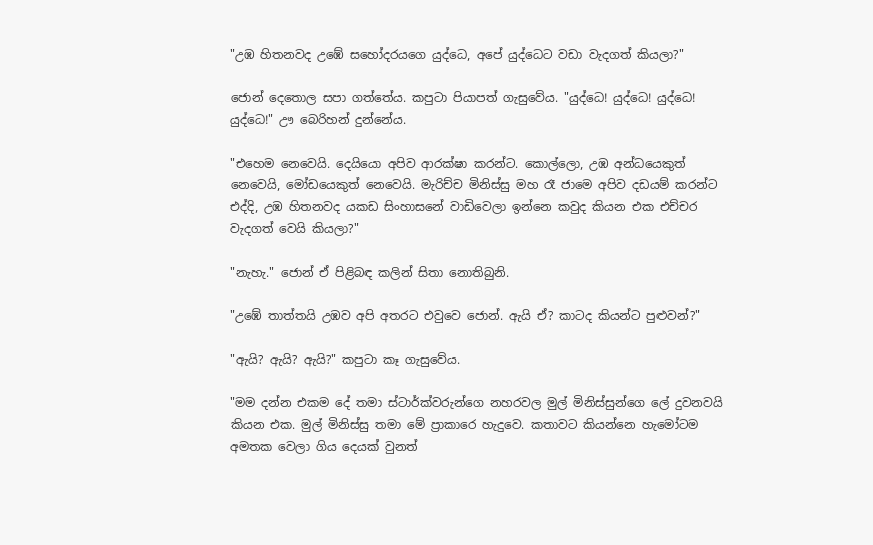"උඹ හිතනවද උඹේ සහෝදරයගෙ යුද්ධෙ, අපේ යුද්ධෙට වඩා වැදගත් කියලා?"

ජොන් දෙතොල සපා ගත්තේය. කපුටා පියාපත් ගැසුවේය. "යුද්ධෙ! යුද්ධෙ! යුද්ධෙ! යුද්ධෙ!" ඌ බෙරිහන් දුන්නේය.

"එහෙම නෙවෙයි. දෙයි‍යො අපිව ආරක්ෂා කරන්ට. කොල්ලො, උඹ අන්ධ‍යෙකුත් නෙවෙයි, මෝඩයෙකුත් නෙවෙයි. මැරිච්ච මිනිස්සු මහ රෑ ජාමෙ අපිව දඩයම් කරන්ට එද්දි, උඹ හිතනවද යකඩ සිංහාසනේ වාඩිවෙලා ඉන්නෙ කවුද කියන එක එච්චර වැදගත් වෙයි කියලා?"

"නැහැ." ජොන් ඒ පිළිබඳ කලින් සිතා නොතිබුනි.

"උඹේ තාත්තයි උඹව අපි අතරට එවුවෙ ජොන්. ඇයි ඒ? කාටද කියන්ට පුළුවන්?"

"ඇයි? ඇයි? ඇයි?" කපුටා කෑ ගැසුවේය.

"මම දන්න එකම දේ තමා ස්ටාර්ක්වරුන්ගෙ නහරවල මුල් මිනිස්සුන්ගෙ ලේ දුවනවයි කියන එක. මුල් මිනිස්සු තමා මේ ප්‍රාකාරෙ හැදුවෙ. කතාවට කියන්නෙ හැමෝටම අමතක වෙලා ගිය දෙයක් වුනත්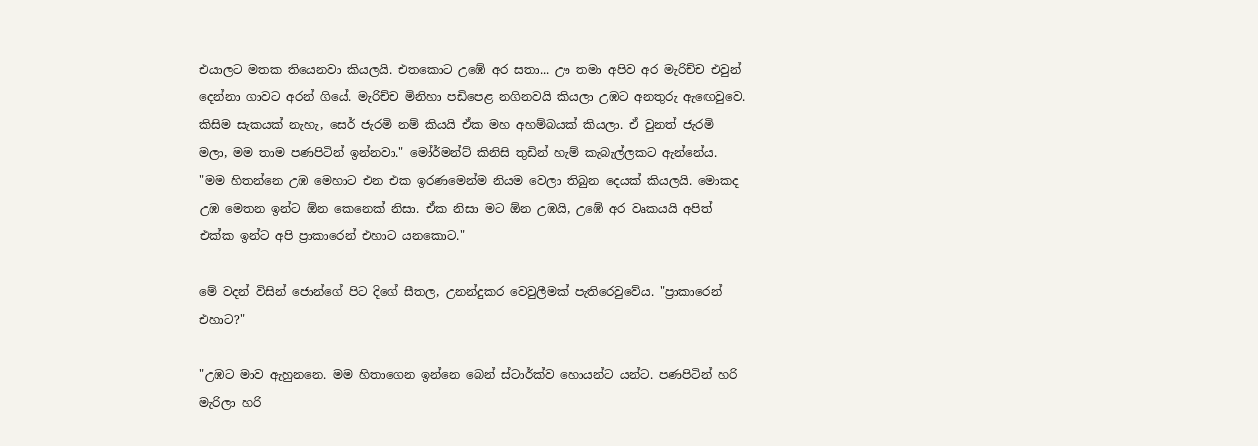එයාලට මතක තියෙනවා කියලයි. එතකොට උඹේ අර සතා... ඌ තමා අපිව අර මැරිච්ච එවුන් දෙන්නා ගාවට අරන් ගියේ. මැරිච්ච මිනිහා පඩිපෙළ නගිනවයි කියලා උඹට අනතුරු ඇඟෙවුවෙ. කිසිම සැකයක් නැහැ, සෙර් ජැරමි නම් කියයි ඒක මහ අහම්බයක් කියලා. ඒ වුනත් ජැරමි මලා, මම තාම පණපිටින් ඉන්නවා." මෝර්මන්ට් කිනිසි තුඩින් හැම් කැබැල්ලකට ඇන්නේය. "මම හිතන්නෙ උඹ මෙහාට එන එක ඉරණමෙන්ම නියම වෙලා තිබුන දෙයක් කියලයි. මොකද උඹ මෙතන ඉන්ට ඕන කෙනෙක් නිසා. ඒක නිසා මට ඕන උඹයි, උ‍ඹේ අර වෘකයයි අපිත් එක්ක ඉන්ට අපි ප්‍රාකාරෙන් එහාට යනකොට."

මේ වදන් විසින් ජොන්ගේ පිට දිගේ සීතල, උනන්දුකර වෙවුලීමක් පැතිරෙවුවේය. "ප්‍රාකාරෙන් එහාට?"

"උඹට මාව ඇහුන‍නෙ. මම හිතාගෙන ඉන්නෙ ‍බෙන් ස්ටාර්ක්ව හොයන්ට යන්ට. පණපිටින් හරි මැරිලා හරි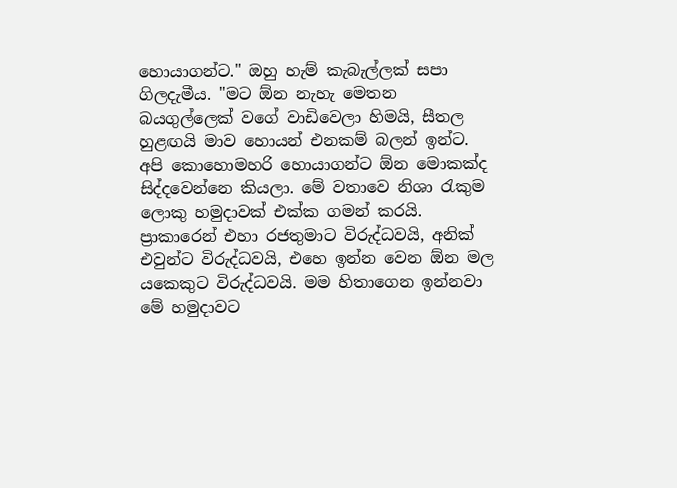හොයාගන්ට." ඔහු හැම් කැබැල්ලක් සපා ගිලදැමීය. "මට ඕන නැහැ මෙතන බයගුල්ලෙක් වගේ වාඩිවෙලා හිමයි, සීතල හුළඟයි මාව හොයන් එනකම් බලන් ඉන්ට. අපි කොහොමහරි ‍හොයාගන්ට ඕන මොකක්ද සිද්දවෙන්නෙ කියලා. මේ වතාවෙ නිශා රැකුම ලොකු හමුදාවක් එක්ක ගමන් කරයි. ප්‍රාකාරෙන් එහා රජතුමාට විරුද්ධවයි, අනික් එවුන්ට විරුද්ධවයි, එහෙ ඉන්න වෙන ඕන මල යකෙකුට විරුද්ධවයි. මම හිතාගෙන ඉන්නවා මේ හමුදාවට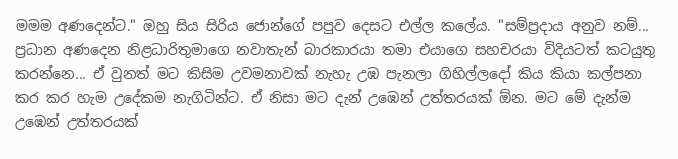මමම අණදෙන්ට." ඔහු සිය සිරිය ජොන්ගේ පපුව දෙසට එල්ල කලේය. "සම්ප්‍රදාය අනුව නම්... ප්‍රධාන අණදෙන නිළධාරිතුමාගෙ නවාතැන් බාරකාරයා තමා එයාගෙ සහචරයා විදියටත් කටයුතු කරන්නෙ... ඒ වුනත් මට කිසිම උවමනාවක් නැහැ උඹ පැනලා ගිහිල්ලදෝ කිය කියා කල්පනා කර කර හැම උදේකම නැගිටින්ට. ඒ නිසා මට දැන් උඹෙන් උත්තරයක් ඕන. මට මේ දැන්ම උඹෙන් උත්තරයක්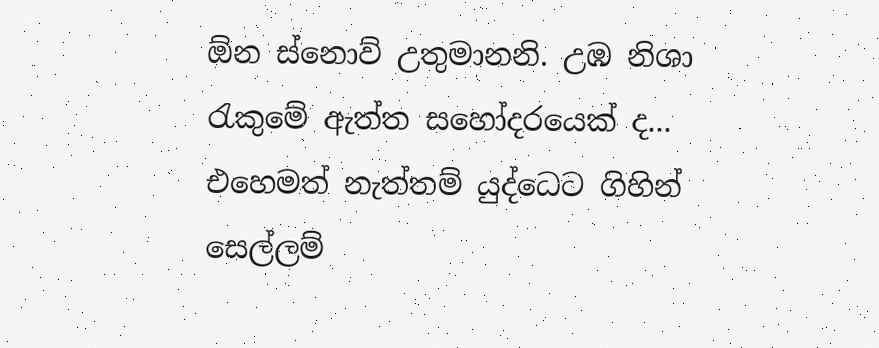ඕන ස්නොව් උතුමානනි. උඹ නිශා රැකුමේ ඇත්ත සහෝදරයෙක් ද... එහෙමත් නැත්තම් යුද්ධෙට ගිහින් සෙල්ලම්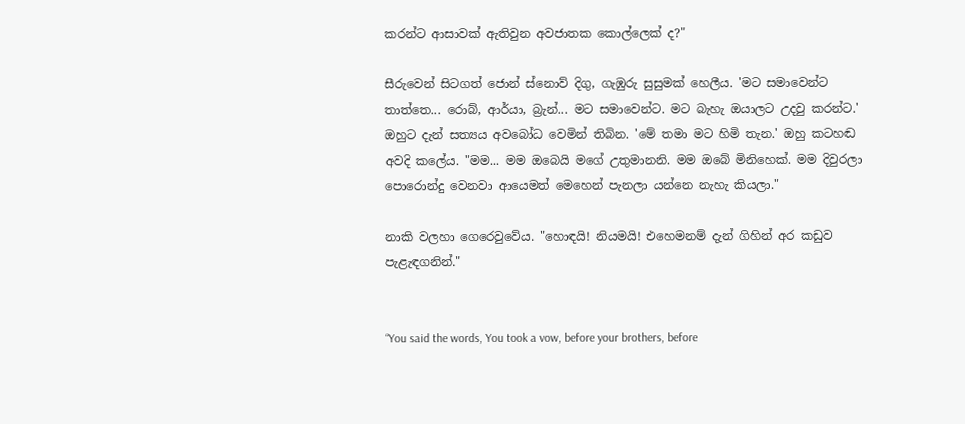කරන්ට ආසාවක් ඇතිවුන අවජාතක ‍කොල්ලෙක් ද?"

සීරුවෙන් සිටගත් ජොන් ස්නොව් දිගු, ගැඹුරු සුසුමක් හෙලීය. 'මට සමාවෙන්ට තාත්තෙ... රොබ්, ආර්යා, බ්‍රැන්... මට සමාවෙන්ට. මට බැහැ ඔයාලට උදවු කරන්ට.' ඔහුට දැන් සත්‍යය අවබෝධ වෙමින් තිබින. 'මේ තමා මට හිමි තැන.' ඔහු කටහඬ අවදි කලේය. "මම... මම ඔබෙයි මගේ උතුමානනි. මම ඔබේ මිනිහෙක්. මම දිවුරලා පො‍රොන්දු වෙනවා ආයෙමත් මෙහෙන් පැනලා යන්නෙ නැහැ කියලා."

නාකි වලහා ගෙ‍රෙවුවේය. "හොඳයි! නියමයි! එහෙමනම් දැන් ගිහින් අර කඩුව පැළැඳගනින්."


“You said the words, You took a vow, before your brothers, before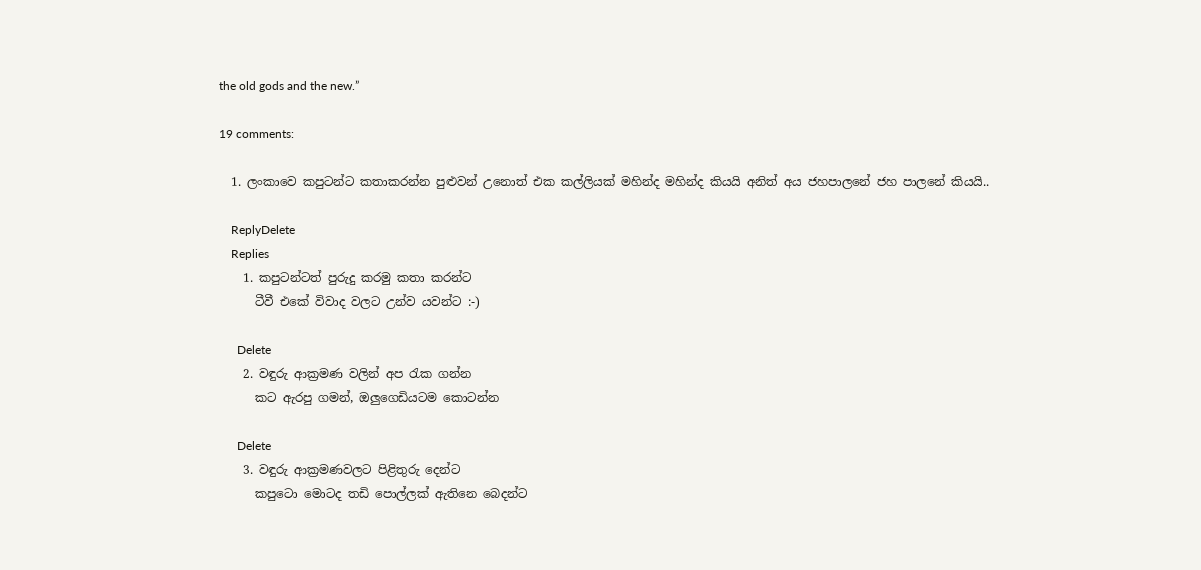the old gods and the new.”

19 comments:

  1. ලංකාවෙ කපුටන්ට කතාකරන්න පුළුවන් උනොත් එක කල්ලියක් මහින්ද මහින්ද කියයි අනිත් අය ජහපාලනේ ජහ පාලනේ කියයි..

    ReplyDelete
    Replies
    1. කපුටන්ටත් පුරුදු කරමු කතා කරන්ට
      ටීවී එකේ විවාද වලට උන්ව යවන්ට :-)

      Delete
    2. වඳුරු ආක්‍රමණ වලින් අප ‍රැක ගන්න
      කට ඇරපු ගමන්, ඔලුගෙඩියටම කොටන්න

      Delete
    3. වඳුරු ආක්‍රමණවලට පිළිතුරු දෙන්ට
      කපුටො මොටද තඩි පොල්ලක් ඇතිනෙ බෙදන්ට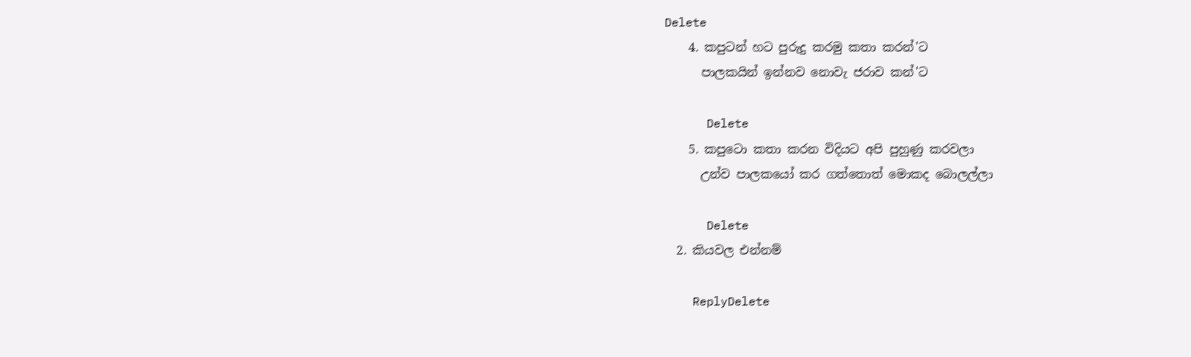Delete
    4. කපුටන් හට පුරුදු කරමු කතා කරන්'ට
      පාලකයින් ඉන්නව නොවැ ජරාව කන්'ට

      Delete
    5. කපුටො කතා කරන විදියට අපි පුහුණු කරවලා
      උන්ව පාලකයෝ කර ගත්තොත් මොකද බොලල්ලා

      Delete
  2. කියවල එන්නම්

    ReplyDelete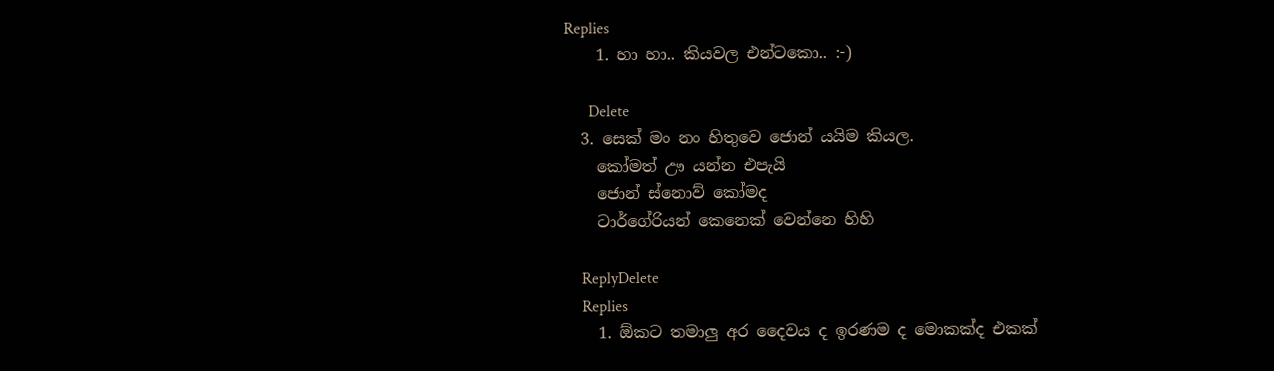Replies
    1. හා හා.. කියවල එන්ටකො.. :-)

      Delete
  3. සෙක් මං නං හිතුවෙ ජොන් යයිම කියල.
    කෝමත් ඌ යන්න එපැයි
    ජොන් ස්නොව් කෝමද
    ටාර්ගේරියන් කෙනෙක් වෙන්නෙ හිහි

    ReplyDelete
    Replies
    1. ඕකට තමාලු අර දෛවය ද ඉරණම ද මොකක්ද එකක්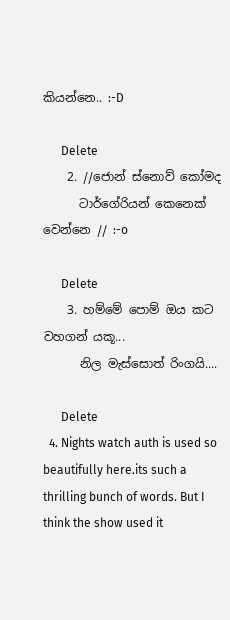කියන්නෙ.. :-D

      Delete
    2. //ජොන් ස්නොව් කෝමද
      ටාර්ගේරියන් කෙනෙක් වෙන්නෙ // :-o

      Delete
    3. හම්මේ පොම් ඔය කට වහගන් යකූ...
      නිල මැස්සොත් රිංගයි....

      Delete
  4. Nights watch auth is used so beautifully here.its such a thrilling bunch of words. But I think the show used it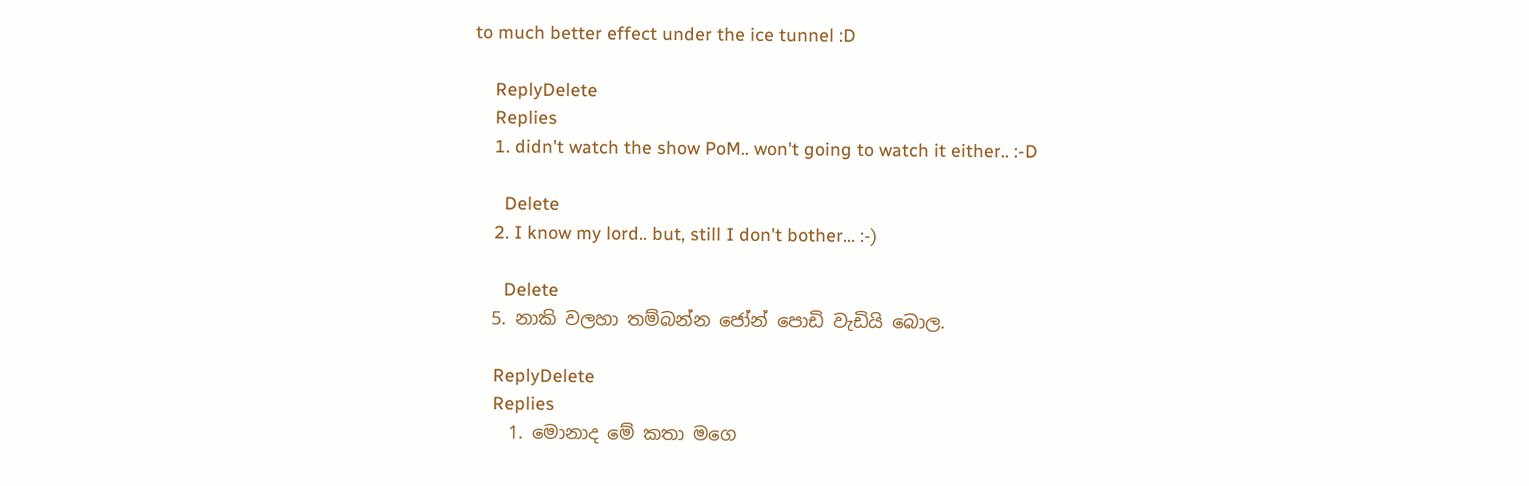to much better effect under the ice tunnel :D

    ReplyDelete
    Replies
    1. didn't watch the show PoM.. won't going to watch it either.. :-D

      Delete
    2. I know my lord.. but, still I don't bother... :-)

      Delete
  5. නාකි වලහා තම්බන්න ජෝන් පොඩි වැඩියි බොල.

    ReplyDelete
    Replies
    1. මොනාද මේ කතා මගෙ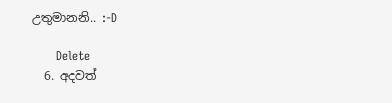උතුමානනි‍‍.. :-D

      Delete
  6. අදවත්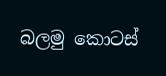බලමු කොටස්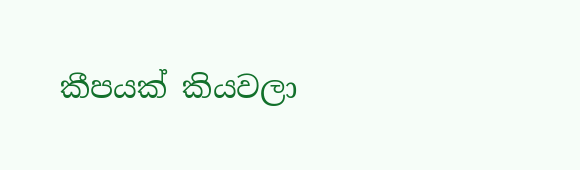කීපයක් කියවලා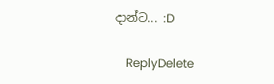දාන්ට... :D

    ReplyDelete